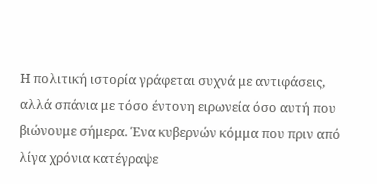Η πολιτική ιστορία γράφεται συχνά με αντιφάσεις, αλλά σπάνια με τόσο έντονη ειρωνεία όσο αυτή που βιώνουμε σήμερα. Ένα κυβερνών κόμμα που πριν από λίγα χρόνια κατέγραψε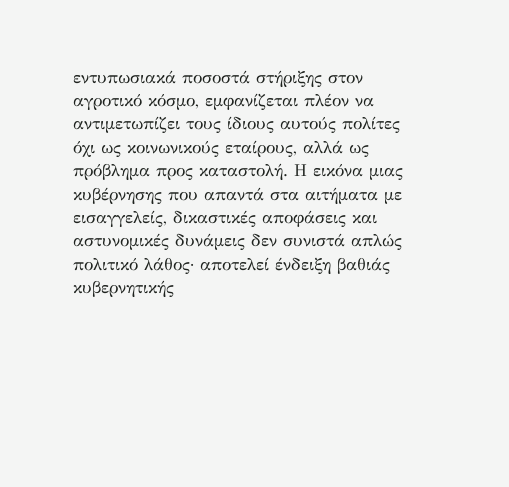εντυπωσιακά ποσοστά στήριξης στον αγροτικό κόσμο, εμφανίζεται πλέον να αντιμετωπίζει τους ίδιους αυτούς πολίτες όχι ως κοινωνικούς εταίρους, αλλά ως πρόβλημα προς καταστολή. Η εικόνα μιας κυβέρνησης που απαντά στα αιτήματα με εισαγγελείς, δικαστικές αποφάσεις και αστυνομικές δυνάμεις δεν συνιστά απλώς πολιτικό λάθος· αποτελεί ένδειξη βαθιάς κυβερνητικής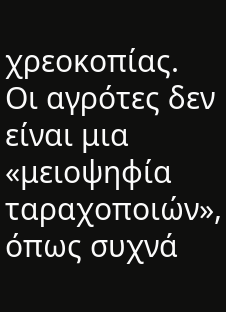χρεοκοπίας.
Οι αγρότες δεν είναι μια «μειοψηφία ταραχοποιών», όπως συχνά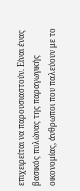επιχειρείται να παρουσιαστούν. Είναι ένας βασικός πυλώνας της παραγωγικής οικονομίας, άνθρωποι που παλεύουν με το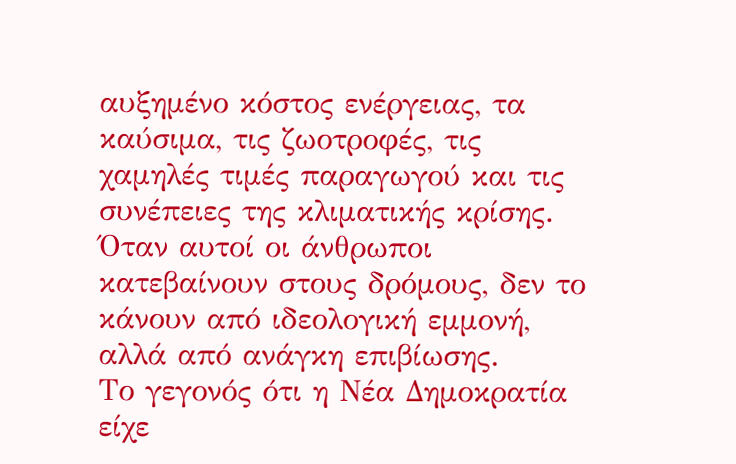αυξημένο κόστος ενέργειας, τα καύσιμα, τις ζωοτροφές, τις χαμηλές τιμές παραγωγού και τις συνέπειες της κλιματικής κρίσης. Όταν αυτοί οι άνθρωποι κατεβαίνουν στους δρόμους, δεν το κάνουν από ιδεολογική εμμονή, αλλά από ανάγκη επιβίωσης.
Το γεγονός ότι η Νέα Δημοκρατία είχε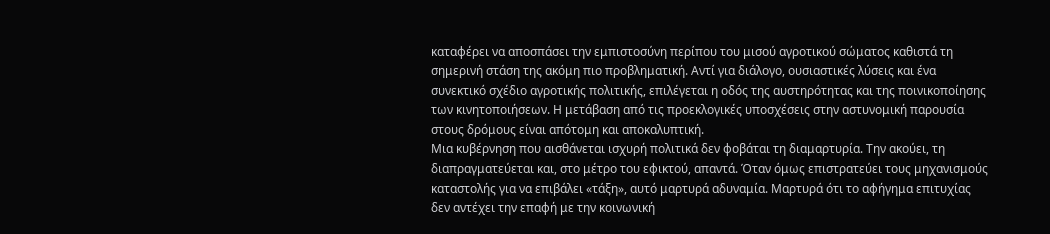καταφέρει να αποσπάσει την εμπιστοσύνη περίπου του μισού αγροτικού σώματος καθιστά τη σημερινή στάση της ακόμη πιο προβληματική. Αντί για διάλογο, ουσιαστικές λύσεις και ένα συνεκτικό σχέδιο αγροτικής πολιτικής, επιλέγεται η οδός της αυστηρότητας και της ποινικοποίησης των κινητοποιήσεων. Η μετάβαση από τις προεκλογικές υποσχέσεις στην αστυνομική παρουσία στους δρόμους είναι απότομη και αποκαλυπτική.
Μια κυβέρνηση που αισθάνεται ισχυρή πολιτικά δεν φοβάται τη διαμαρτυρία. Την ακούει, τη διαπραγματεύεται και, στο μέτρο του εφικτού, απαντά. Όταν όμως επιστρατεύει τους μηχανισμούς καταστολής για να επιβάλει «τάξη», αυτό μαρτυρά αδυναμία. Μαρτυρά ότι το αφήγημα επιτυχίας δεν αντέχει την επαφή με την κοινωνική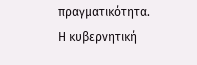πραγματικότητα.
Η κυβερνητική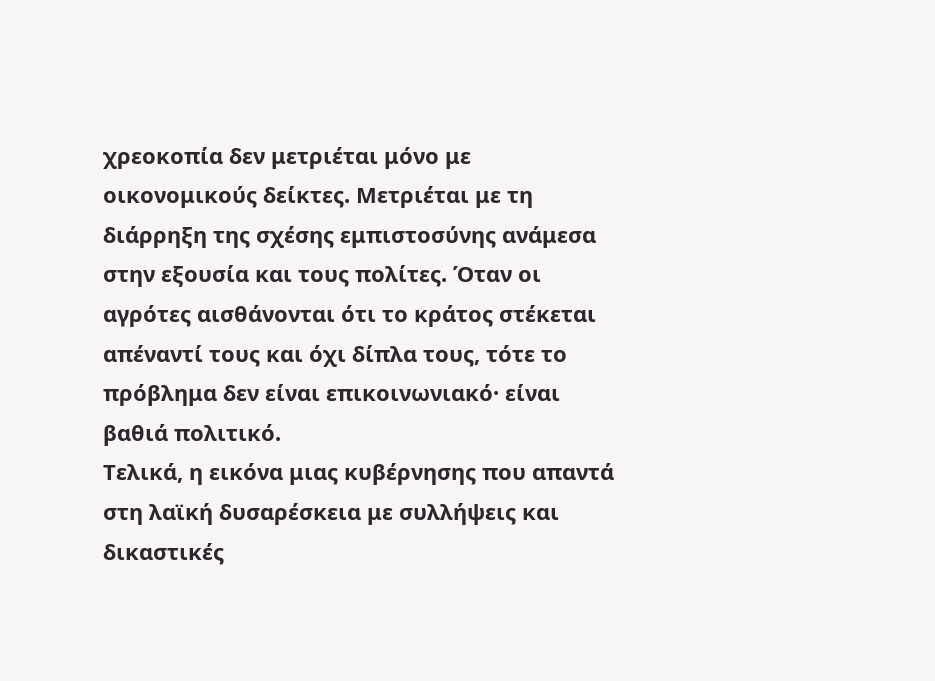χρεοκοπία δεν μετριέται μόνο με οικονομικούς δείκτες. Μετριέται με τη διάρρηξη της σχέσης εμπιστοσύνης ανάμεσα στην εξουσία και τους πολίτες. Όταν οι αγρότες αισθάνονται ότι το κράτος στέκεται απέναντί τους και όχι δίπλα τους, τότε το πρόβλημα δεν είναι επικοινωνιακό· είναι βαθιά πολιτικό.
Τελικά, η εικόνα μιας κυβέρνησης που απαντά στη λαϊκή δυσαρέσκεια με συλλήψεις και δικαστικές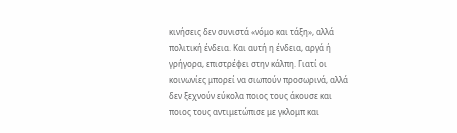κινήσεις δεν συνιστά «νόμο και τάξη», αλλά πολιτική ένδεια. Και αυτή η ένδεια, αργά ή γρήγορα, επιστρέφει στην κάλπη. Γιατί οι κοινωνίες μπορεί να σιωπούν προσωρινά, αλλά δεν ξεχνούν εύκολα ποιος τους άκουσε και ποιος τους αντιμετώπισε με γκλομπ και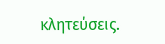κλητεύσεις.